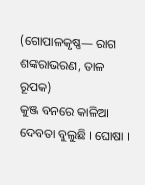(ଗୋପାଳକୃଷ୍ଣ— ରାଗ ଶଙ୍କରାଭରଣ, ତାଳ ରୂପକ)
କୁଞ୍ଜ ବନରେ କାଳିଆ ଦେବତା ବୁଲୁଛି । ଘୋଷା ।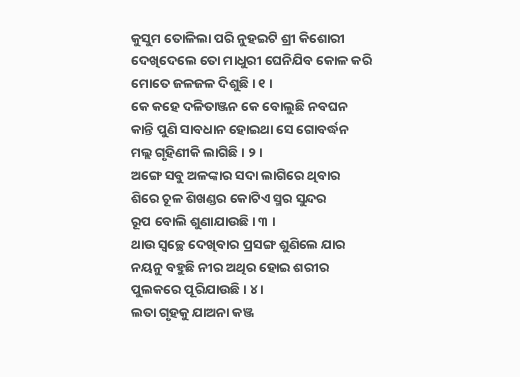କୁସୁମ ତୋଳିଲା ପରି ନୁହଇଟି ଶ୍ରୀ କିଶୋରୀ
ଦେଖିଦେଲେ ତୋ ମାଧୁରୀ ଘେନିଯିବ କୋଳ କରି
ମୋତେ ଜଳଜଳ ଦିଶୁଛି । ୧ ।
କେ କହେ ଦଳିତାଞ୍ଜନ କେ ବୋଲୁଛି ନବଘନ
କାନ୍ତି ପୁଣି ସାବଧାନ ହୋଇଥା ସେ ଗୋବର୍ଦ୍ଧନ
ମଲ୍ଲ ଗୃହିଣୀକି ଲାଗିଛି । ୨ ।
ଅଙ୍ଗେ ସବୁ ଅଳଙ୍କାର ସଦା ଲାଗିରେ ଥିବାର
ଶିରେ ଚୂଳ ଶିଖଣ୍ଡର କୋଟିଏ ସ୍ମର ସୁନ୍ଦର
ରୂପ ବୋଲି ଶୁଣାଯାଉଛି । ୩ ।
ଥାଉ ସ୍ୱଚ୍ଛେ ଦେଖିବାର ପ୍ରସଙ୍ଗ ଶୁଣିଲେ ଯାର
ନୟନୁ ବହୁଛି ନୀର ଅଥିର ହୋଇ ଶରୀର
ପୁଲକରେ ପୂରିଯାଉଛି । ୪ ।
ଲତା ଗୃହକୁ ଯାଅନା କଞ୍ଜ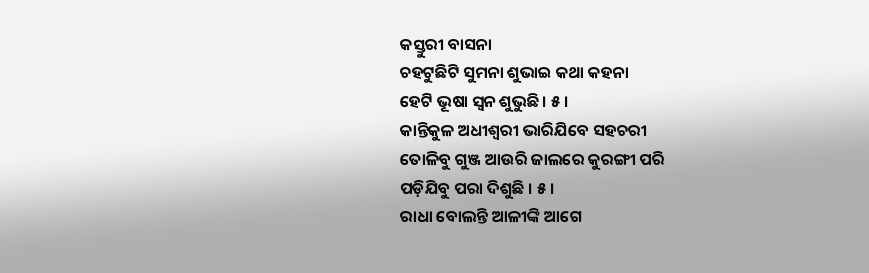କସ୍ତୁରୀ ବାସନା
ଚହଟୁଛିଟି ସୁମନା ଶୁଭାଇ କଥା କହନା
ହେଟି ଭୂଷା ସ୍ୱନ ଶୁଭୁଛି । ୫ ।
କାନ୍ତିକୁଳ ଅଧୀଶ୍ୱରୀ ଭାରିଯିବେ ସହଚରୀ
ତୋଳିବୁ ଗୁଞ୍ଜ ଆଉରି ଜାଲରେ କୁରଙ୍ଗୀ ପରି
ପଡ଼ିଯିବୁ ପରା ଦିଶୁଛି । ୫ ।
ରାଧା ବୋଲନ୍ତି ଆଳୀଙ୍କି ଆଗେ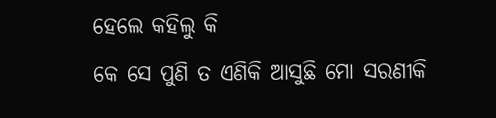ହେଲେ କହିଲୁ କି
କେ ସେ ପୁଣି ତ ଏଣିକି ଆସୁଛି ମୋ ସରଣୀକି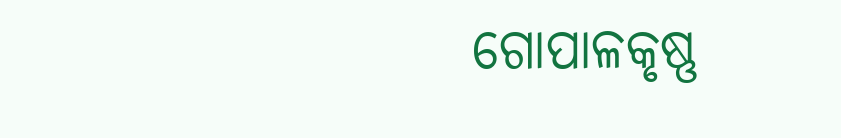ଗୋପାଳକୃଷ୍ଣ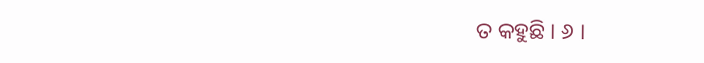ତ କହୁଛି । ୬ ।